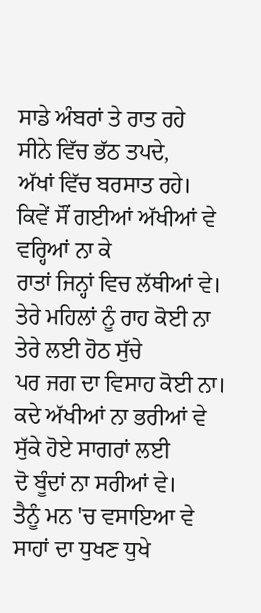ਸਾਡੇ ਅੰਬਰਾਂ ਤੇ ਰਾਤ ਰਹੇ
ਸੀਨੇ ਵਿੱਚ ਭੱਠ ਤਪਦੇ,
ਅੱਖਾਂ ਵਿੱਚ ਬਰਸਾਤ ਰਹੇ।
ਕਿਵੇਂ ਸੌਂ ਗਈਆਂ ਅੱਖੀਆਂ ਵੇ
ਵਰ੍ਹਿਆਂ ਨਾ ਕੇ
ਰਾਤਾਂ ਜਿਨ੍ਹਾਂ ਵਿਚ ਲੱਥੀਆਂ ਵੇ।
ਤੇਰੇ ਮਹਿਲਾਂ ਨੂੰ ਰਾਹ ਕੋਈ ਨਾ
ਤੇਰੇ ਲਈ ਹੋਠ ਸੁੱਚੇ
ਪਰ ਜਗ ਦਾ ਵਿਸਾਹ ਕੋਈ ਨਾ।
ਕਦੇ ਅੱਖੀਆਂ ਨਾ ਭਰੀਆਂ ਵੇ
ਸੁੱਕੇ ਹੋਏ ਸਾਗਰਾਂ ਲਈ
ਦੋ ਬੂੰਦਾਂ ਨਾ ਸਰੀਆਂ ਵੇ।
ਤੈਨੂੰ ਮਨ 'ਚ ਵਸਾਇਆ ਵੇ
ਸਾਹਾਂ ਦਾ ਧੁਖਣ ਧੁਖੇ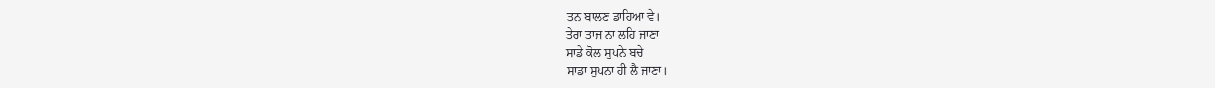ਤਨ ਬਾਲਣ ਡਾਹਿਆ ਵੇ।
ਤੇਰਾ ਤਾਜ ਨਾ ਲਹਿ ਜਾਣਾ
ਸਾਡੇ ਕੋਲ ਸੁਪਨੇ ਬਚੇ
ਸਾਡਾ ਸੁਪਨਾ ਹੀ ਲੈ ਜਾਣਾ।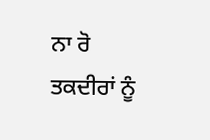ਨਾ ਰੋ ਤਕਦੀਰਾਂ ਨੂੰ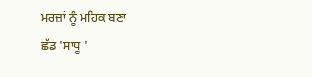ਮਰਜ਼ਾਂ ਨੂੰ ਮਹਿਕ ਬਣਾ
ਛੱਡ 'ਸਾਧੂ '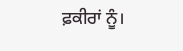ਫ਼ਕੀਰਾਂ ਨੂੰ।